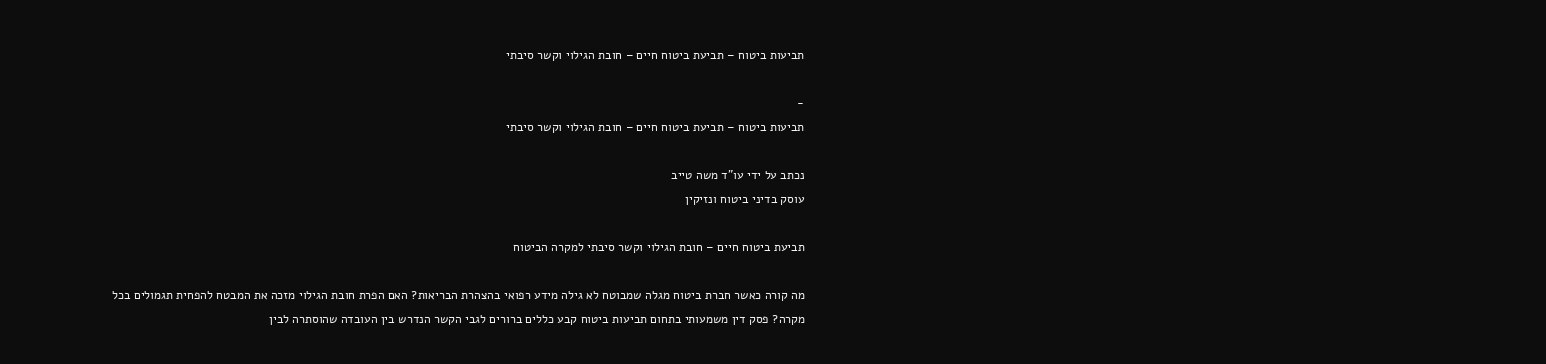תביעות ביטוח – תביעת ביטוח חיים – חובת הגילוי וקשר סיבתי

-
תביעות ביטוח – תביעת ביטוח חיים – חובת הגילוי וקשר סיבתי

נכתב על ידי עו"ד משה טייב
עוסק בדיני ביטוח ונזיקין

תביעת ביטוח חיים – חובת הגילוי וקשר סיבתי למקרה הביטוח

מה קורה כאשר חברת ביטוח מגלה שמבוטח לא גילה מידע רפואי בהצהרת הבריאות? האם הפרת חובת הגילוי מזכה את המבטח להפחית תגמולים בכל מקרה? פסק דין משמעותי בתחום תביעות ביטוח קבע כללים ברורים לגבי הקשר הנדרש בין העובדה שהוסתרה לבין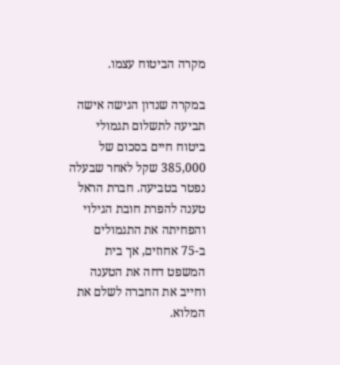מקרה הביטוח עצמו.

במקרה שנדון הגישה אישה תביעה לתשלום תגמולי ביטוח חיים בסכום של 385,000 שקל לאחר שבעלה נפטר בטביעה. חברת הראל טענה להפרת חובת הגילוי והפחיתה את התגמולים ב-75 אחוזים, אך בית המשפט דחה את הטענה וחייב את החברה לשלם את המלוא.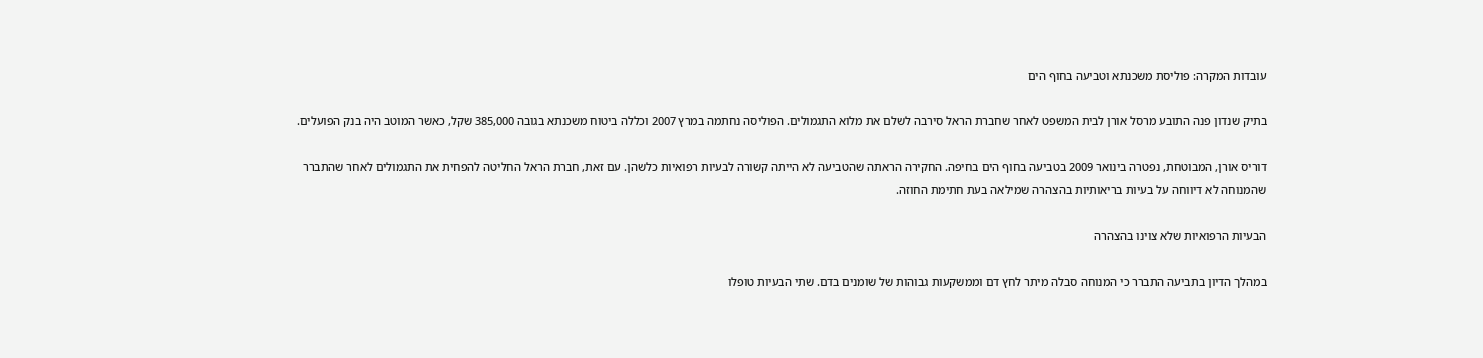עובדות המקרה: פוליסת משכנתא וטביעה בחוף הים

בתיק שנדון פנה התובע מרסל אורן לבית המשפט לאחר שחברת הראל סירבה לשלם את מלוא התגמולים. הפוליסה נחתמה במרץ 2007 וכללה ביטוח משכנתא בגובה 385,000 שקל, כאשר המוטב היה בנק הפועלים.

דוריס אורן, המבוטחת, נפטרה בינואר 2009 בטביעה בחוף הים בחיפה. החקירה הראתה שהטביעה לא הייתה קשורה לבעיות רפואיות כלשהן. עם זאת, חברת הראל החליטה להפחית את התגמולים לאחר שהתברר שהמנוחה לא דיווחה על בעיות בריאותיות בהצהרה שמילאה בעת חתימת החוזה.

הבעיות הרפואיות שלא צוינו בהצהרה

במהלך הדיון בתביעה התברר כי המנוחה סבלה מיתר לחץ דם וממשקעות גבוהות של שומנים בדם. שתי הבעיות טופלו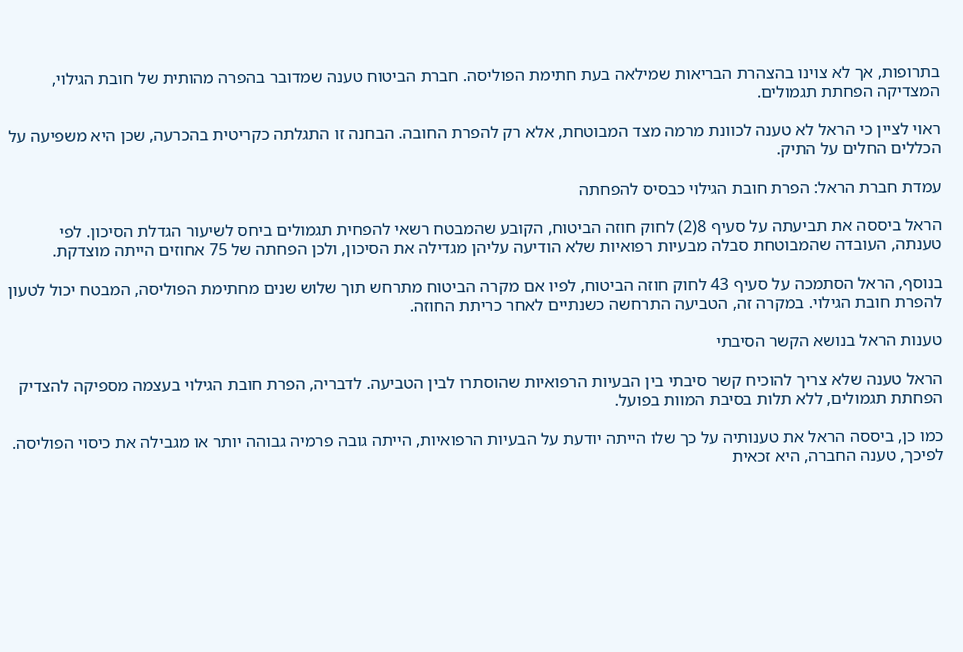בתרופות, אך לא צוינו בהצהרת הבריאות שמילאה בעת חתימת הפוליסה. חברת הביטוח טענה שמדובר בהפרה מהותית של חובת הגילוי, המצדיקה הפחתת תגמולים.

ראוי לציין כי הראל לא טענה לכוונת מרמה מצד המבוטחת, אלא רק להפרת החובה. הבחנה זו התגלתה כקריטית בהכרעה, שכן היא משפיעה על הכללים החלים על התיק.

עמדת חברת הראל: הפרת חובת הגילוי כבסיס להפחתה

הראל ביססה את תביעתה על סעיף 8(2) לחוק חוזה הביטוח, הקובע שהמבטח רשאי להפחית תגמולים ביחס לשיעור הגדלת הסיכון. לפי טענתה, העובדה שהמבוטחת סבלה מבעיות רפואיות שלא הודיעה עליהן מגדילה את הסיכון, ולכן הפחתה של 75 אחוזים הייתה מוצדקת.

בנוסף, הראל הסתמכה על סעיף 43 לחוק חוזה הביטוח, לפיו אם מקרה הביטוח מתרחש תוך שלוש שנים מחתימת הפוליסה, המבטח יכול לטעון להפרת חובת הגילוי. במקרה זה, הטביעה התרחשה כשנתיים לאחר כריתת החוזה.

טענות הראל בנושא הקשר הסיבתי

הראל טענה שלא צריך להוכיח קשר סיבתי בין הבעיות הרפואיות שהוסתרו לבין הטביעה. לדבריה, הפרת חובת הגילוי בעצמה מספיקה להצדיק הפחתת תגמולים, ללא תלות בסיבת המוות בפועל.

כמו כן, ביססה הראל את טענותיה על כך שלו הייתה יודעת על הבעיות הרפואיות, הייתה גובה פרמיה גבוהה יותר או מגבילה את כיסוי הפוליסה. לפיכך, טענה החברה, היא זכאית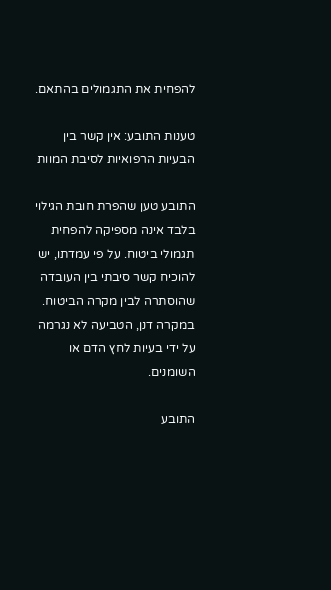להפחית את התגמולים בהתאם.

טענות התובע: אין קשר בין הבעיות הרפואיות לסיבת המוות

התובע טען שהפרת חובת הגילוי בלבד אינה מספיקה להפחית תגמולי ביטוח. על פי עמדתו, יש להוכיח קשר סיבתי בין העובדה שהוסתרה לבין מקרה הביטוח. במקרה דנן, הטביעה לא נגרמה על ידי בעיות לחץ הדם או השומנים.

התובע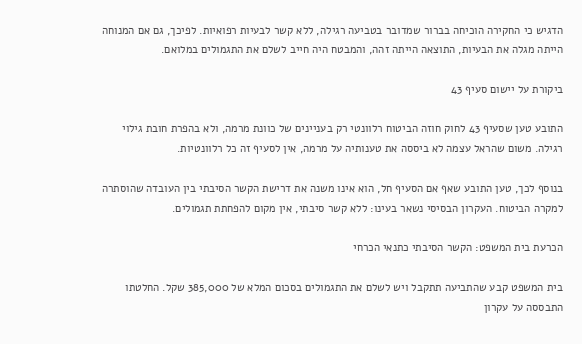הדגיש כי החקירה הוכיחה בברור שמדובר בטביעה רגילה, ללא קשר לבעיות רפואיות. לפיכך, גם אם המנוחה הייתה מגלה את הבעיות, התוצאה הייתה זהה, והמבטח היה חייב לשלם את התגמולים במלואם.

ביקורת על יישום סעיף 43

התובע טען שסעיף 43 לחוק חוזה הביטוח רלוונטי רק בעניינים של כוונת מרמה, ולא בהפרת חובת גילוי רגילה. משום שהראל עצמה לא ביססה את טענותיה על מרמה, אין לסעיף זה כל רלוונטיות.

בנוסף לכך, טען התובע שאף אם הסעיף חל, הוא אינו משנה את דרישת הקשר הסיבתי בין העובדה שהוסתרה למקרה הביטוח. העקרון הבסיסי נשאר בעינו: ללא קשר סיבתי, אין מקום להפחתת תגמולים.

הכרעת בית המשפט: הקשר הסיבתי כתנאי הכרחי

בית המשפט קבע שהתביעה תתקבל ויש לשלם את התגמולים בסכום המלא של 385,000 שקל. החלטתו התבססה על עקרון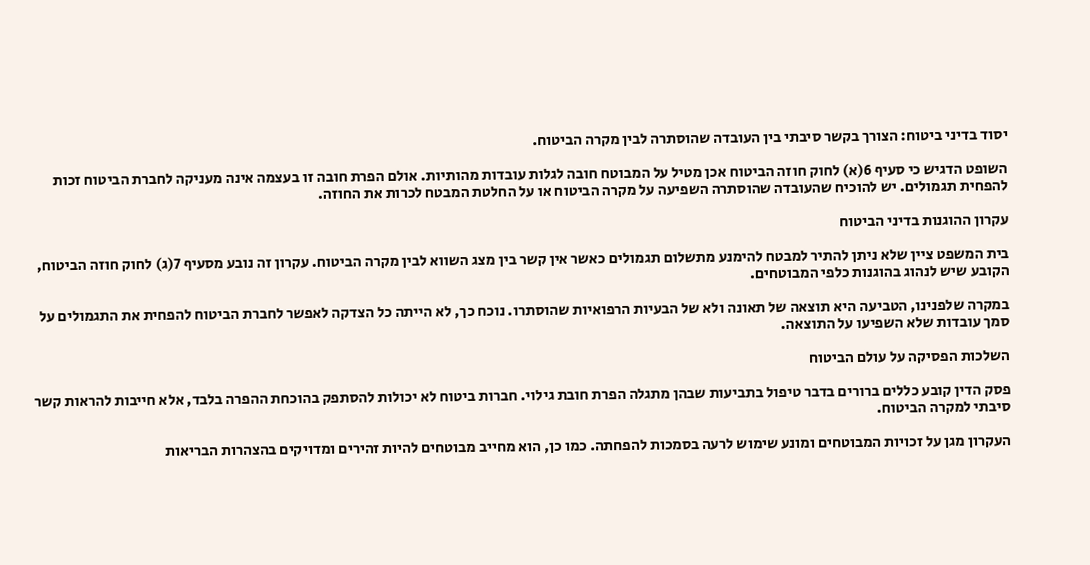יסוד בדיני ביטוח: הצורך בקשר סיבתי בין העובדה שהוסתרה לבין מקרה הביטוח.

השופט הדגיש כי סעיף 6(א) לחוק חוזה הביטוח אכן מטיל על המבוטח חובה לגלות עובדות מהותיות. אולם הפרת חובה זו בעצמה אינה מעניקה לחברת הביטוח זכות להפחית תגמולים. יש להוכיח שהעובדה שהוסתרה השפיעה על מקרה הביטוח או על החלטת המבטח לכרות את החוזה.

עקרון ההוגנות בדיני הביטוח

בית המשפט ציין שלא ניתן להתיר למבטח להימנע מתשלום תגמולים כאשר אין קשר בין מצג השווא לבין מקרה הביטוח. עקרון זה נובע מסעיף 7(ג) לחוק חוזה הביטוח, הקובע שיש לנהוג בהוגנות כלפי המבוטחים.

במקרה שלפנינו, הטביעה היא תוצאה של תאונה ולא של הבעיות הרפואיות שהוסתרו. נוכח כך, לא הייתה כל הצדקה לאפשר לחברת הביטוח להפחית את התגמולים על סמך עובדות שלא השפיעו על התוצאה.

השלכות הפסיקה על עולם הביטוח

פסק הדין קובע כללים ברורים בדבר טיפול בתביעות שבהן מתגלה הפרת חובת גילוי. חברות ביטוח לא יכולות להסתפק בהוכחת ההפרה בלבד, אלא חייבות להראות קשר סיבתי למקרה הביטוח.

העקרון מגן על זכויות המבוטחים ומונע שימוש לרעה בסמכות להפחתה. כמו כן, הוא מחייב מבוטחים להיות זהירים ומדויקים בהצהרות הבריאות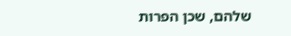שלהם, שכן הפרות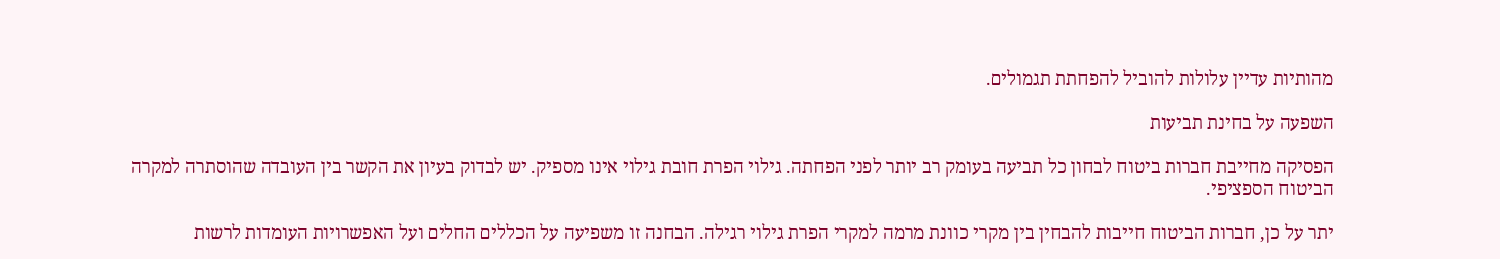מהותיות עדיין עלולות להוביל להפחתת תגמולים.

השפעה על בחינת תביעות

הפסיקה מחייבת חברות ביטוח לבחון כל תביעה בעומק רב יותר לפני הפחתה. גילוי הפרת חובת גילוי אינו מספיק. יש לבדוק בעיון את הקשר בין העובדה שהוסתרה למקרה הביטוח הספציפי.

יתר על כן, חברות הביטוח חייבות להבחין בין מקרי כוונת מרמה למקרי הפרת גילוי רגילה. הבחנה זו משפיעה על הכללים החלים ועל האפשרויות העומדות לרשות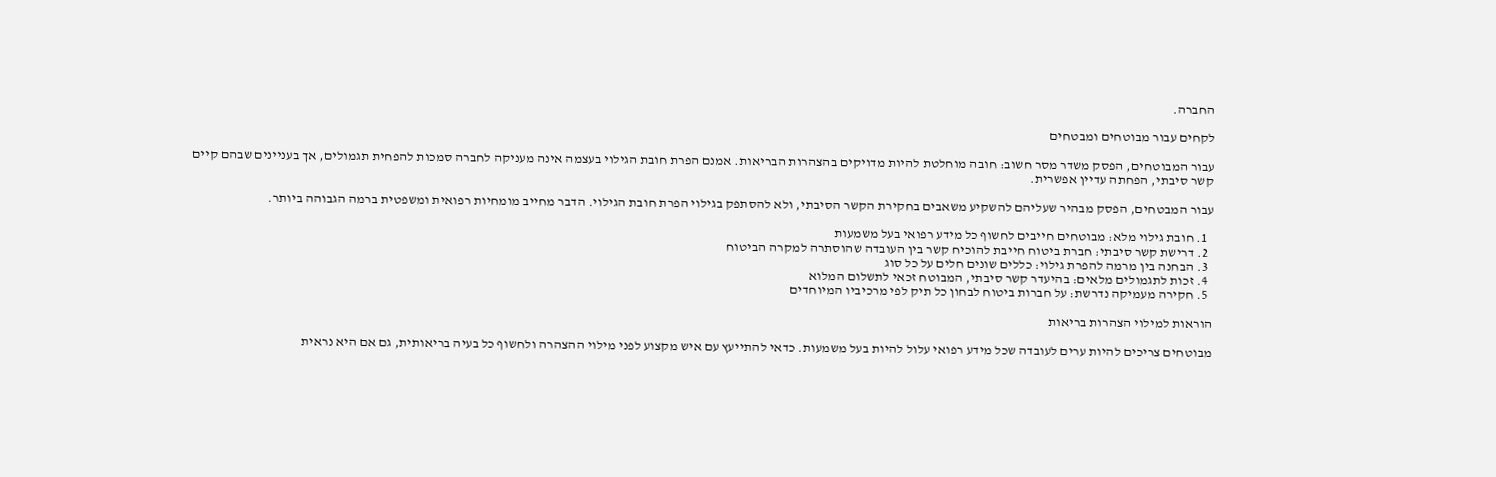החברה.

לקחים עבור מבוטחים ומבטחים

עבור המבוטחים, הפסק משדר מסר חשוב: חובה מוחלטת להיות מדויקים בהצהרות הבריאות. אמנם הפרת חובת הגילוי בעצמה אינה מעניקה לחברה סמכות להפחית תגמולים, אך בעניינים שבהם קיים קשר סיבתי, הפחתה עדיין אפשרית.

עבור המבטחים, הפסק מבהיר שעליהם להשקיע משאבים בחקירת הקשר הסיבתי, ולא להסתפק בגילוי הפרת חובת הגילוי. הדבר מחייב מומחיות רפואית ומשפטית ברמה הגבוהה ביותר.

  1. חובת גילוי מלא: מבוטחים חייבים לחשוף כל מידע רפואי בעל משמעות
  2. דרישת קשר סיבתי: חברת ביטוח חייבת להוכיח קשר בין העובדה שהוסתרה למקרה הביטוח
  3. הבחנה בין מרמה להפרת גילוי: כללים שונים חלים על כל סוג
  4. זכות לתגמולים מלאים: בהיעדר קשר סיבתי, המבוטח זכאי לתשלום המלוא
  5. חקירה מעמיקה נדרשת: על חברות ביטוח לבחון כל תיק לפי מרכיביו המיוחדים

הוראות למילוי הצהרות בריאות

מבוטחים צריכים להיות ערים לעובדה שכל מידע רפואי עלול להיות בעל משמעות. כדאי להתייעץ עם איש מקצוע לפני מילוי ההצהרה ולחשוף כל בעיה בריאותית, גם אם היא נראית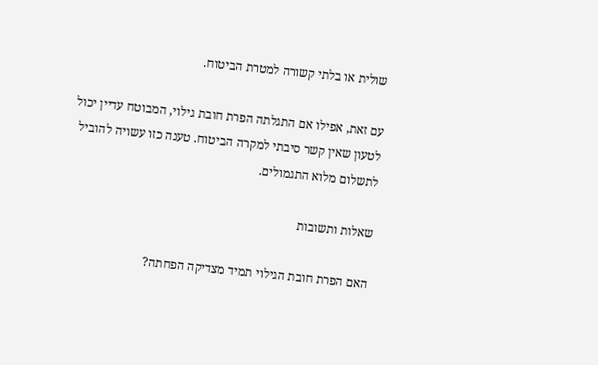שולית או בלתי קשורה למטרת הביטוח.

עם זאת, אפילו אם התגלתה הפרת חובת גילוי, המבוטח עדיין יכול לטעון שאין קשר סיבתי למקרה הביטוח. טענה כזו עשויה להוביל לתשלום מלוא התגמולים.

שאלות ותשובות

האם הפרת חובת הגילוי תמיד מצדיקה הפחתה?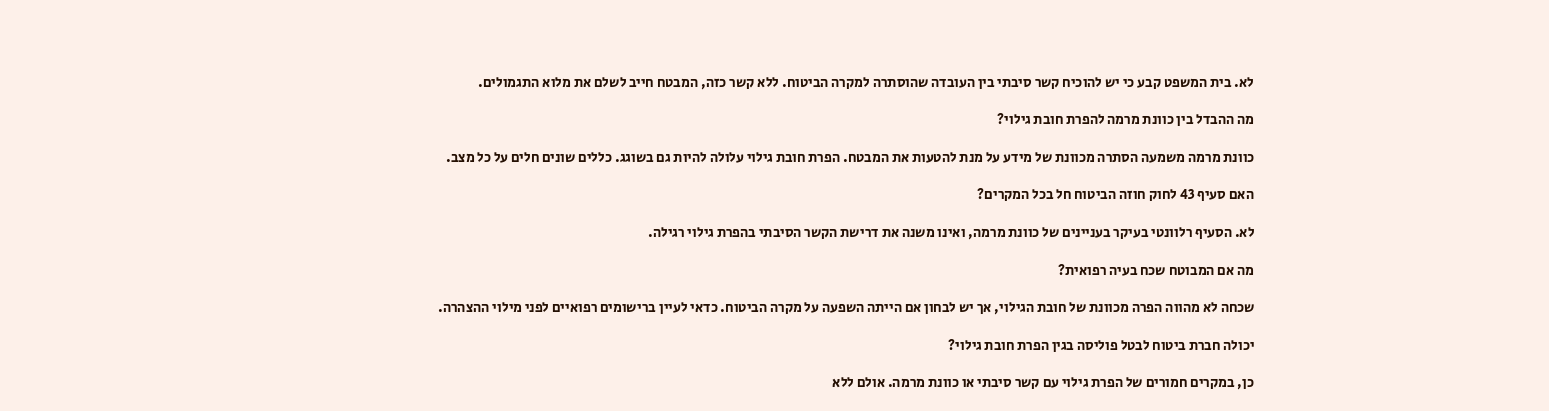לא. בית המשפט קבע כי יש להוכיח קשר סיבתי בין העובדה שהוסתרה למקרה הביטוח. ללא קשר כזה, המבטח חייב לשלם את מלוא התגמולים.

מה ההבדל בין כוונת מרמה להפרת חובת גילוי?

כוונת מרמה משמעה הסתרה מכוונת של מידע על מנת להטעות את המבטח. הפרת חובת גילוי עלולה להיות גם בשוגג. כללים שונים חלים על כל מצב.

האם סעיף 43 לחוק חוזה הביטוח חל בכל המקרים?

לא. הסעיף רלוונטי בעיקר בעניינים של כוונת מרמה, ואינו משנה את דרישת הקשר הסיבתי בהפרת גילוי רגילה.

מה אם המבוטח שכח בעיה רפואית?

שכחה לא מהווה הפרה מכוונת של חובת הגילוי, אך יש לבחון אם הייתה השפעה על מקרה הביטוח. כדאי לעיין ברישומים רפואיים לפני מילוי ההצהרה.

יכולה חברת ביטוח לבטל פוליסה בגין הפרת חובת גילוי?

כן, במקרים חמורים של הפרת גילוי עם קשר סיבתי או כוונת מרמה. אולם ללא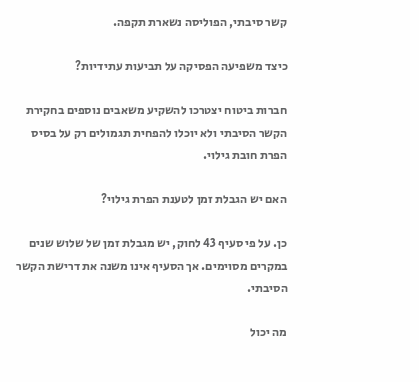קשר סיבתי, הפוליסה נשארת תקפה.

כיצד משפיעה הפסיקה על תביעות עתידיות?

חברות ביטוח יצטרכו להשקיע משאבים נוספים בחקירת הקשר הסיבתי ולא יוכלו להפחית תגמולים רק על בסיס הפרת חובת גילוי.

האם יש הגבלת זמן לטענת הפרת גילוי?

כן. על פי סעיף 43 לחוק, יש מגבלת זמן של שלוש שנים במקרים מסוימים. אך הסעיף אינו משנה את דרישת הקשר הסיבתי.

מה יכול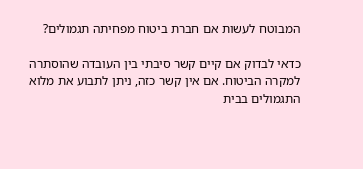המבוטח לעשות אם חברת ביטוח מפחיתה תגמולים?

כדאי לבדוק אם קיים קשר סיבתי בין העובדה שהוסתרה למקרה הביטוח. אם אין קשר כזה, ניתן לתבוע את מלוא התגמולים בבית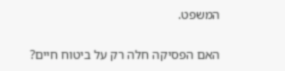המשפט.

האם הפסיקה חלה רק על ביטוח חיים?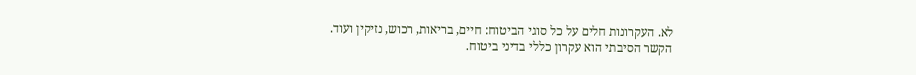לא. העקרונות חלים על כל סוגי הביטוח: חיים, בריאות, רכוש, נזיקין ועוד. הקשר הסיבתי הוא עקרון כללי בדיני ביטוח.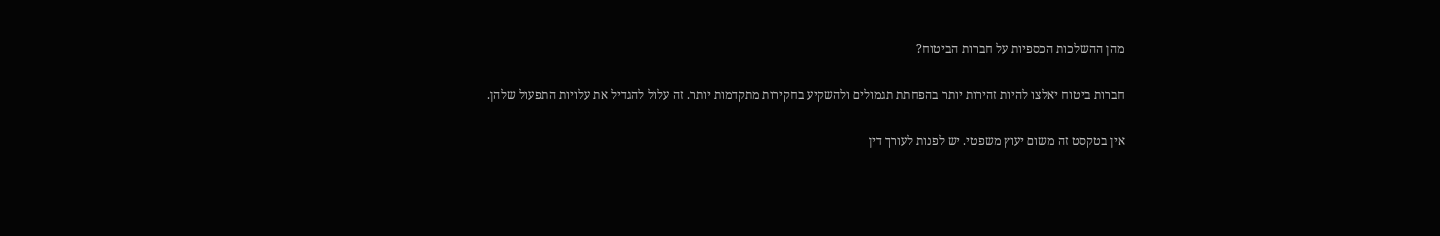מהן ההשלכות הכספיות על חברות הביטוח?

חברות ביטוח יאלצו להיות זהירות יותר בהפחתת תגמולים ולהשקיע בחקירות מתקדמות יותר. זה עלול להגדיל את עלויות התפעול שלהן.

אין בטקסט זה משום יעוץ משפטי. יש לפנות לעורך דין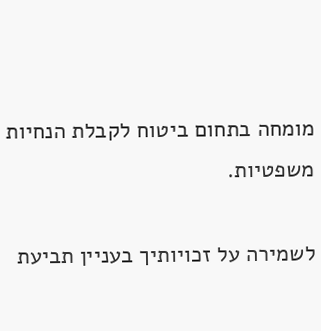מומחה בתחום ביטוח לקבלת הנחיות משפטיות.

לשמירה על זכויותיך בעניין תביעת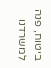ביטוח, פנה למשרדנו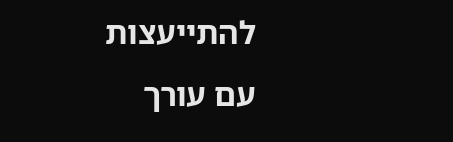להתייעצות עם עורך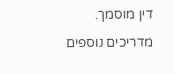דין מוסמך.

מדריכים נוספים